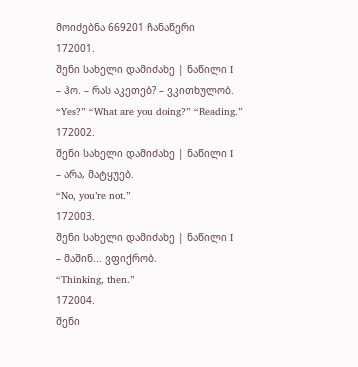მოიძებნა 669201 ჩანაწერი
172001.
შენი სახელი დამიძახე | ნაწილი I
– ჰო. – რას აკეთებ? – ვკითხულობ.
“Yes?” “What are you doing?” “Reading.”
172002.
შენი სახელი დამიძახე | ნაწილი I
– არა, მატყუებ.
“No, you’re not.”
172003.
შენი სახელი დამიძახე | ნაწილი I
– მაშინ... ვფიქრობ.
“Thinking, then.”
172004.
შენი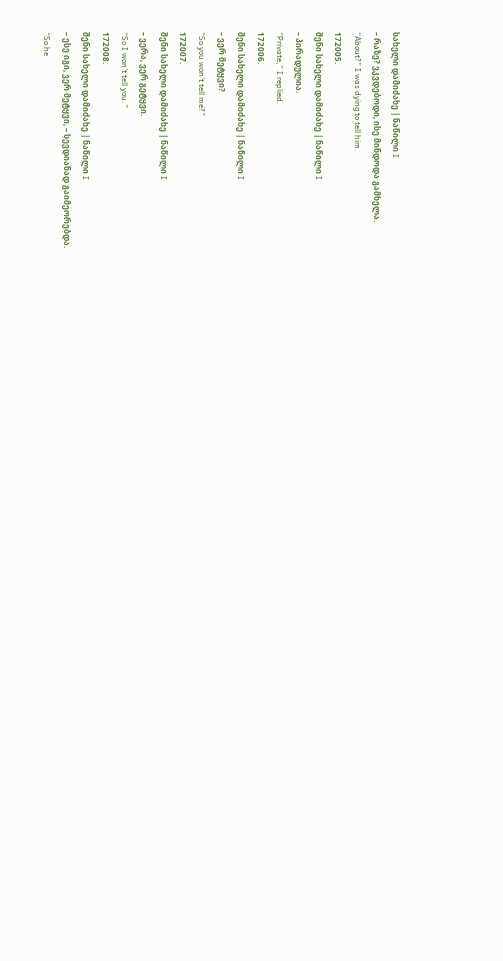სახელი დამიძახე | ნაწილი I
– რაზე? ვკვდებოდი, ისე მინდოდა გამხელა.
“About?” I was dying to tell him.
172005.
შენი სახელი დამიძახე | ნაწილი I
– პირადულია.
“Private,” I replied.
172006.
შენი სახელი დამიძახე | ნაწილი I
– ვერ მეტყვი?
“So you won’t tell me?”
172007.
შენი სახელი დამიძახე | ნაწილი I
– ვერა, ვერ გეტყვი.
“So I won’t tell you.”
172008.
შენი სახელი დამიძახე | ნაწილი I
– ესე იგი, ვერ მეტყვი, – სევდიანად გაიმეორებდა.
“So he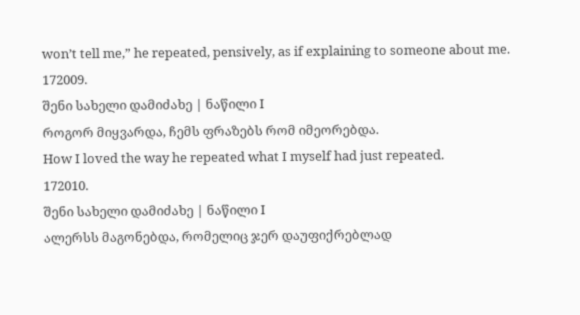won’t tell me,” he repeated, pensively, as if explaining to someone about me.
172009.
შენი სახელი დამიძახე | ნაწილი I
როგორ მიყვარდა, ჩემს ფრაზებს რომ იმეორებდა.
How I loved the way he repeated what I myself had just repeated.
172010.
შენი სახელი დამიძახე | ნაწილი I
ალერსს მაგონებდა, რომელიც ჯერ დაუფიქრებლად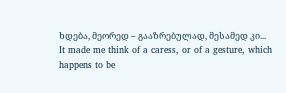ხდება, მეორედ – გააზრებულად, მესამედ კი...
It made me think of a caress, or of a gesture, which happens to be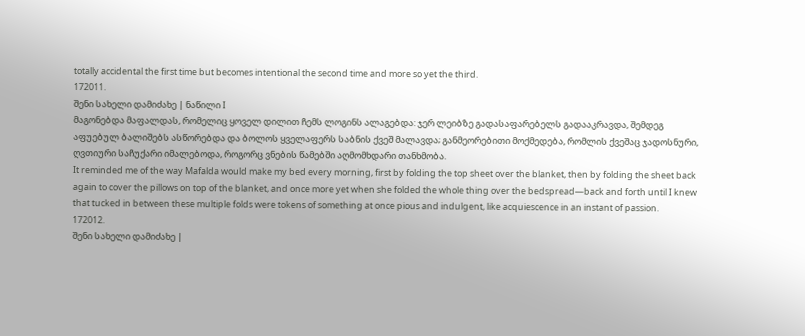totally accidental the first time but becomes intentional the second time and more so yet the third.
172011.
შენი სახელი დამიძახე | ნაწილი I
მაგონებდა მაფალდას, რომელიც ყოველ დილით ჩემს ლოგინს ალაგებდა: ჯერ ლეიბზე გადასაფარებელს გადააკრავდა, შემდეგ აფუებულ ბალიშებს ასწორებდა და ბოლოს ყველაფერს საბნის ქვეშ მალავდა; განმეორებითი მოქმედება, რომლის ქვეშაც ჯადოსნური, ღვთიური საჩუქარი იმალებოდა, როგორც ვნების წამებში აღმომხდარი თანხმობა.
It reminded me of the way Mafalda would make my bed every morning, first by folding the top sheet over the blanket, then by folding the sheet back again to cover the pillows on top of the blanket, and once more yet when she folded the whole thing over the bedspread—back and forth until I knew that tucked in between these multiple folds were tokens of something at once pious and indulgent, like acquiescence in an instant of passion.
172012.
შენი სახელი დამიძახე |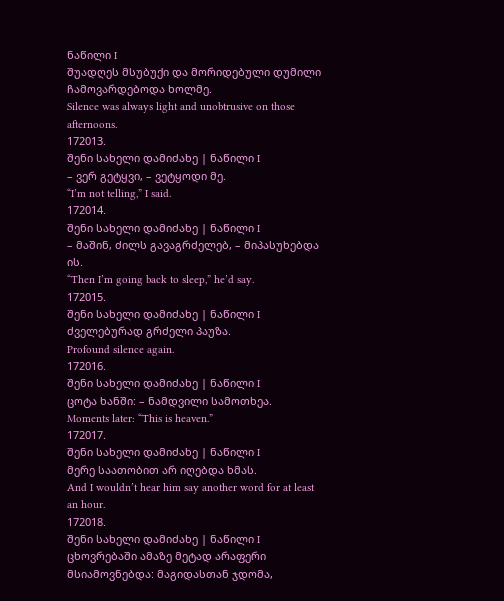ნაწილი I
შუადღეს მსუბუქი და მორიდებული დუმილი ჩამოვარდებოდა ხოლმე.
Silence was always light and unobtrusive on those afternoons.
172013.
შენი სახელი დამიძახე | ნაწილი I
– ვერ გეტყვი, – ვეტყოდი მე.
“I’m not telling,” I said.
172014.
შენი სახელი დამიძახე | ნაწილი I
– მაშინ, ძილს გავაგრძელებ, – მიპასუხებდა ის.
“Then I’m going back to sleep,” he’d say.
172015.
შენი სახელი დამიძახე | ნაწილი I
ძველებურად გრძელი პაუზა.
Profound silence again.
172016.
შენი სახელი დამიძახე | ნაწილი I
ცოტა ხანში: – ნამდვილი სამოთხეა.
Moments later: “This is heaven.”
172017.
შენი სახელი დამიძახე | ნაწილი I
მერე საათობით არ იღებდა ხმას.
And I wouldn’t hear him say another word for at least an hour.
172018.
შენი სახელი დამიძახე | ნაწილი I
ცხოვრებაში ამაზე მეტად არაფერი მსიამოვნებდა: მაგიდასთან ჯდომა,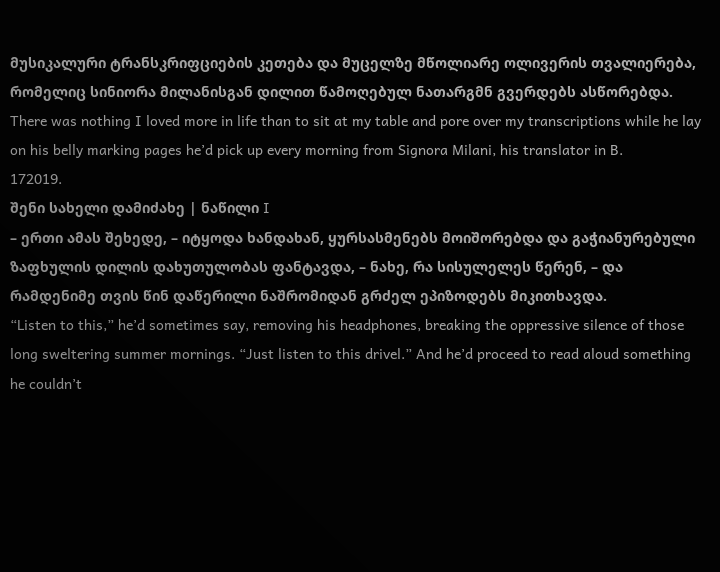მუსიკალური ტრანსკრიფციების კეთება და მუცელზე მწოლიარე ოლივერის თვალიერება, რომელიც სინიორა მილანისგან დილით წამოღებულ ნათარგმნ გვერდებს ასწორებდა.
There was nothing I loved more in life than to sit at my table and pore over my transcriptions while he lay on his belly marking pages he’d pick up every morning from Signora Milani, his translator in B.
172019.
შენი სახელი დამიძახე | ნაწილი I
– ერთი ამას შეხედე, – იტყოდა ხანდახან, ყურსასმენებს მოიშორებდა და გაჭიანურებული ზაფხულის დილის დახუთულობას ფანტავდა, – ნახე, რა სისულელეს წერენ, – და რამდენიმე თვის წინ დაწერილი ნაშრომიდან გრძელ ეპიზოდებს მიკითხავდა.
“Listen to this,” he’d sometimes say, removing his headphones, breaking the oppressive silence of those long sweltering summer mornings. “Just listen to this drivel.” And he’d proceed to read aloud something he couldn’t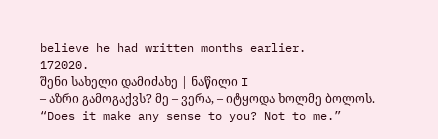believe he had written months earlier.
172020.
შენი სახელი დამიძახე | ნაწილი I
– აზრი გამოგაქვს? მე – ვერა, – იტყოდა ხოლმე ბოლოს.
“Does it make any sense to you? Not to me.”